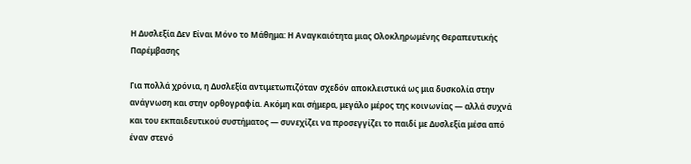Η Δυσλεξία Δεν Είναι Μόνο το Μάθημα: Η Αναγκαιότητα μιας Ολοκληρωμένης Θεραπευτικής Παρέμβασης

Για πολλά χρόνια, η Δυσλεξία αντιμετωπιζόταν σχεδόν αποκλειστικά ως μια δυσκολία στην ανάγνωση και στην ορθογραφία. Ακόμη και σήμερα, μεγάλο μέρος της κοινωνίας — αλλά συχνά και του εκπαιδευτικού συστήματος — συνεχίζει να προσεγγίζει το παιδί με Δυσλεξία μέσα από έναν στενό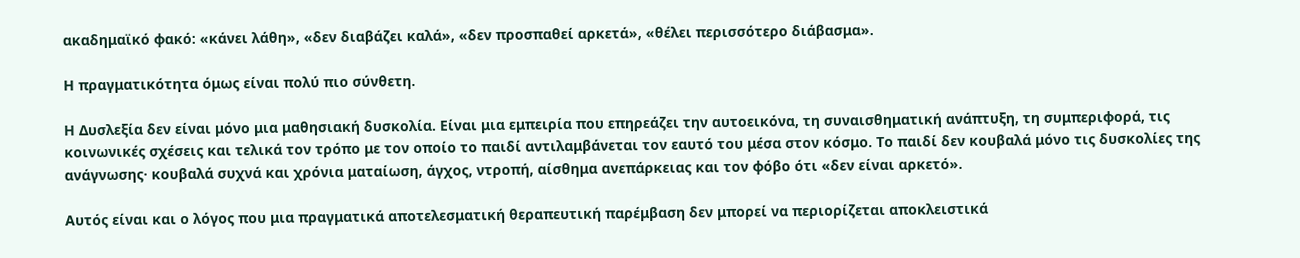ακαδημαϊκό φακό: «κάνει λάθη», «δεν διαβάζει καλά», «δεν προσπαθεί αρκετά», «θέλει περισσότερο διάβασμα».

Η πραγματικότητα όμως είναι πολύ πιο σύνθετη.

Η Δυσλεξία δεν είναι μόνο μια μαθησιακή δυσκολία. Είναι μια εμπειρία που επηρεάζει την αυτοεικόνα, τη συναισθηματική ανάπτυξη, τη συμπεριφορά, τις κοινωνικές σχέσεις και τελικά τον τρόπο με τον οποίο το παιδί αντιλαμβάνεται τον εαυτό του μέσα στον κόσμο. Το παιδί δεν κουβαλά μόνο τις δυσκολίες της ανάγνωσης· κουβαλά συχνά και χρόνια ματαίωση, άγχος, ντροπή, αίσθημα ανεπάρκειας και τον φόβο ότι «δεν είναι αρκετό».

Αυτός είναι και ο λόγος που μια πραγματικά αποτελεσματική θεραπευτική παρέμβαση δεν μπορεί να περιορίζεται αποκλειστικά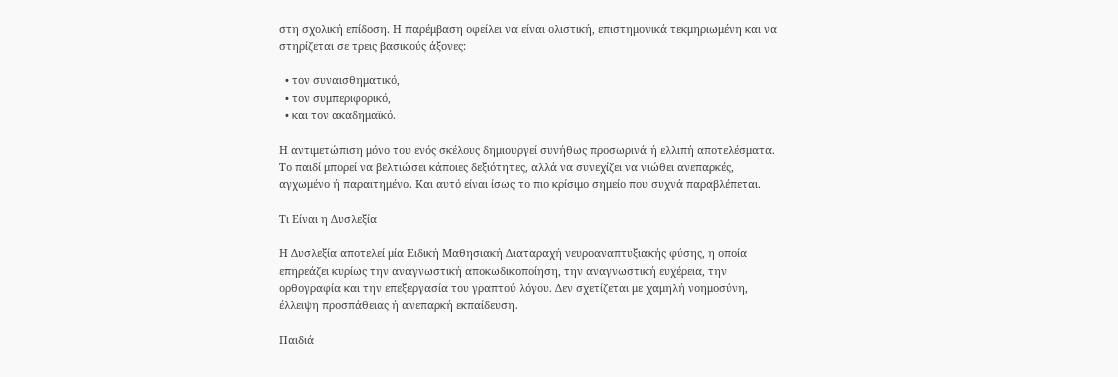στη σχολική επίδοση. Η παρέμβαση οφείλει να είναι ολιστική, επιστημονικά τεκμηριωμένη και να στηρίζεται σε τρεις βασικούς άξονες:

  • τον συναισθηματικό,
  • τον συμπεριφορικό,
  • και τον ακαδημαϊκό.

Η αντιμετώπιση μόνο του ενός σκέλους δημιουργεί συνήθως προσωρινά ή ελλιπή αποτελέσματα. Το παιδί μπορεί να βελτιώσει κάποιες δεξιότητες, αλλά να συνεχίζει να νιώθει ανεπαρκές, αγχωμένο ή παραιτημένο. Και αυτό είναι ίσως το πιο κρίσιμο σημείο που συχνά παραβλέπεται.

Τι Είναι η Δυσλεξία

Η Δυσλεξία αποτελεί μία Ειδική Μαθησιακή Διαταραχή νευροαναπτυξιακής φύσης, η οποία επηρεάζει κυρίως την αναγνωστική αποκωδικοποίηση, την αναγνωστική ευχέρεια, την ορθογραφία και την επεξεργασία του γραπτού λόγου. Δεν σχετίζεται με χαμηλή νοημοσύνη, έλλειψη προσπάθειας ή ανεπαρκή εκπαίδευση.

Παιδιά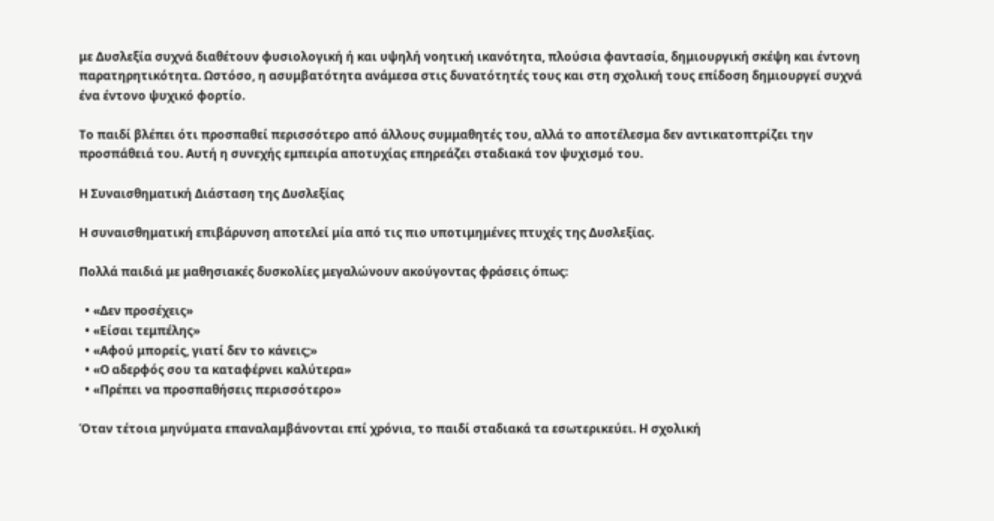με Δυσλεξία συχνά διαθέτουν φυσιολογική ή και υψηλή νοητική ικανότητα, πλούσια φαντασία, δημιουργική σκέψη και έντονη παρατηρητικότητα. Ωστόσο, η ασυμβατότητα ανάμεσα στις δυνατότητές τους και στη σχολική τους επίδοση δημιουργεί συχνά ένα έντονο ψυχικό φορτίο.

Το παιδί βλέπει ότι προσπαθεί περισσότερο από άλλους συμμαθητές του, αλλά το αποτέλεσμα δεν αντικατοπτρίζει την προσπάθειά του. Αυτή η συνεχής εμπειρία αποτυχίας επηρεάζει σταδιακά τον ψυχισμό του.

Η Συναισθηματική Διάσταση της Δυσλεξίας

Η συναισθηματική επιβάρυνση αποτελεί μία από τις πιο υποτιμημένες πτυχές της Δυσλεξίας.

Πολλά παιδιά με μαθησιακές δυσκολίες μεγαλώνουν ακούγοντας φράσεις όπως:

  • «Δεν προσέχεις»
  • «Είσαι τεμπέλης»
  • «Αφού μπορείς, γιατί δεν το κάνεις;»
  • «Ο αδερφός σου τα καταφέρνει καλύτερα»
  • «Πρέπει να προσπαθήσεις περισσότερο»

Όταν τέτοια μηνύματα επαναλαμβάνονται επί χρόνια, το παιδί σταδιακά τα εσωτερικεύει. Η σχολική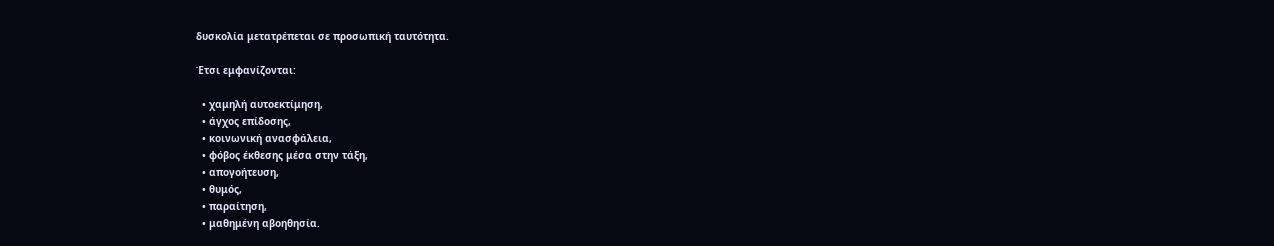δυσκολία μετατρέπεται σε προσωπική ταυτότητα.

Έτσι εμφανίζονται:

  • χαμηλή αυτοεκτίμηση,
  • άγχος επίδοσης,
  • κοινωνική ανασφάλεια,
  • φόβος έκθεσης μέσα στην τάξη,
  • απογοήτευση,
  • θυμός,
  • παραίτηση,
  • μαθημένη αβοηθησία.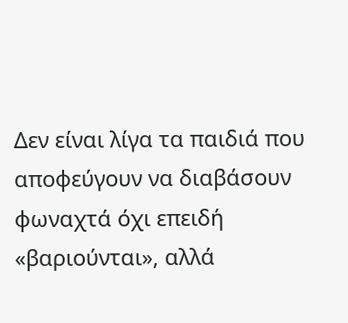Δεν είναι λίγα τα παιδιά που αποφεύγουν να διαβάσουν φωναχτά όχι επειδή «βαριούνται», αλλά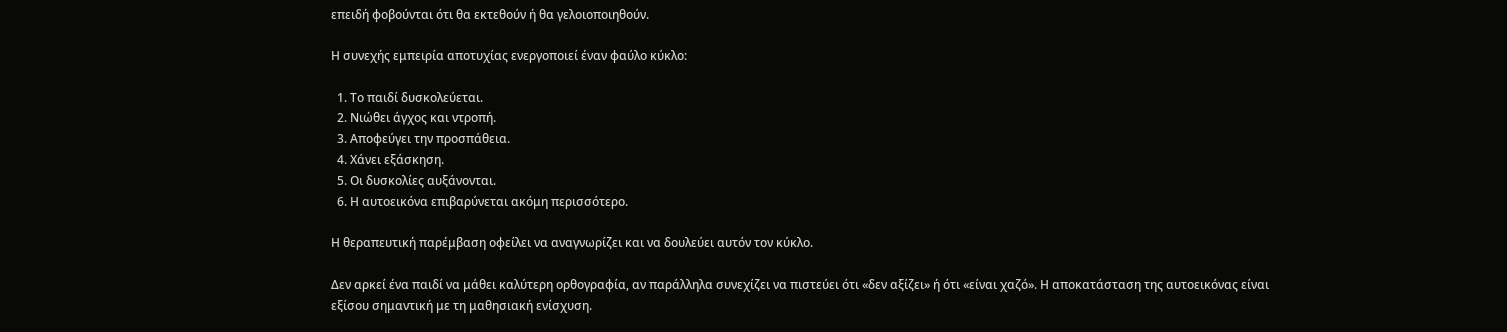επειδή φοβούνται ότι θα εκτεθούν ή θα γελοιοποιηθούν.

Η συνεχής εμπειρία αποτυχίας ενεργοποιεί έναν φαύλο κύκλο:

  1. Το παιδί δυσκολεύεται.
  2. Νιώθει άγχος και ντροπή.
  3. Αποφεύγει την προσπάθεια.
  4. Χάνει εξάσκηση.
  5. Οι δυσκολίες αυξάνονται.
  6. Η αυτοεικόνα επιβαρύνεται ακόμη περισσότερο.

Η θεραπευτική παρέμβαση οφείλει να αναγνωρίζει και να δουλεύει αυτόν τον κύκλο.

Δεν αρκεί ένα παιδί να μάθει καλύτερη ορθογραφία, αν παράλληλα συνεχίζει να πιστεύει ότι «δεν αξίζει» ή ότι «είναι χαζό». Η αποκατάσταση της αυτοεικόνας είναι εξίσου σημαντική με τη μαθησιακή ενίσχυση.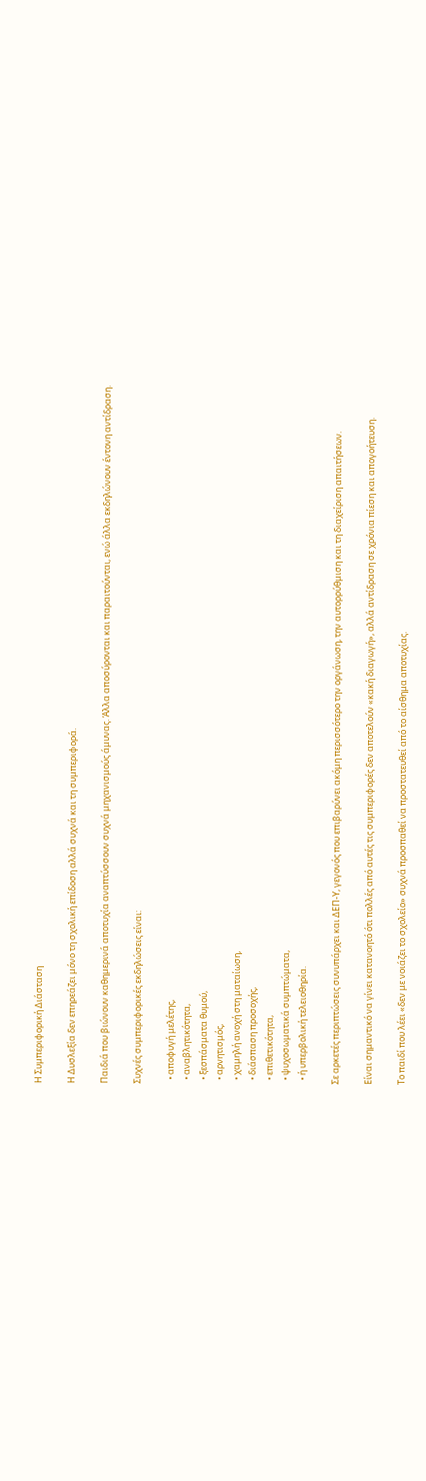Η Συμπεριφορική Διάσταση

Η Δυσλεξία δεν επηρεάζει μόνο τη σχολική επίδοση αλλά συχνά και τη συμπεριφορά.

Παιδιά που βιώνουν καθημερινά αποτυχία αναπτύσσουν συχνά μηχανισμούς άμυνας. Άλλα αποσύρονται και παραιτούνται, ενώ άλλα εκδηλώνουν έντονη αντίδραση.

Συχνές συμπεριφορικές εκδηλώσεις είναι:

  • αποφυγή μελέτης,
  • αναβλητικότητα,
  • ξεσπάσματα θυμού,
  • αρνητισμός,
  • χαμηλή ανοχή στη ματαίωση,
  • διάσπαση προσοχής,
  • επιθετικότητα,
  • ψυχοσωματικά συμπτώματα,
  • ή υπερβολική τελειοθηρία.

Σε αρκετές περιπτώσεις συνυπάρχει και ΔΕΠ-Υ, γεγονός που επιβαρύνει ακόμη περισσότερο την οργάνωση, την αυτορρύθμιση και τη διαχείριση απαιτήσεων.

Είναι σημαντικό να γίνει κατανοητό ότι πολλές από αυτές τις συμπεριφορές δεν αποτελούν «κακή διαγωγή», αλλά αντίδραση σε χρόνια πίεση και απογοήτευση.

Το παιδί που λέει «δεν με νοιάζει το σχολείο» συχνά προσπαθεί να προστατευθεί από το αίσθημα αποτυχίας.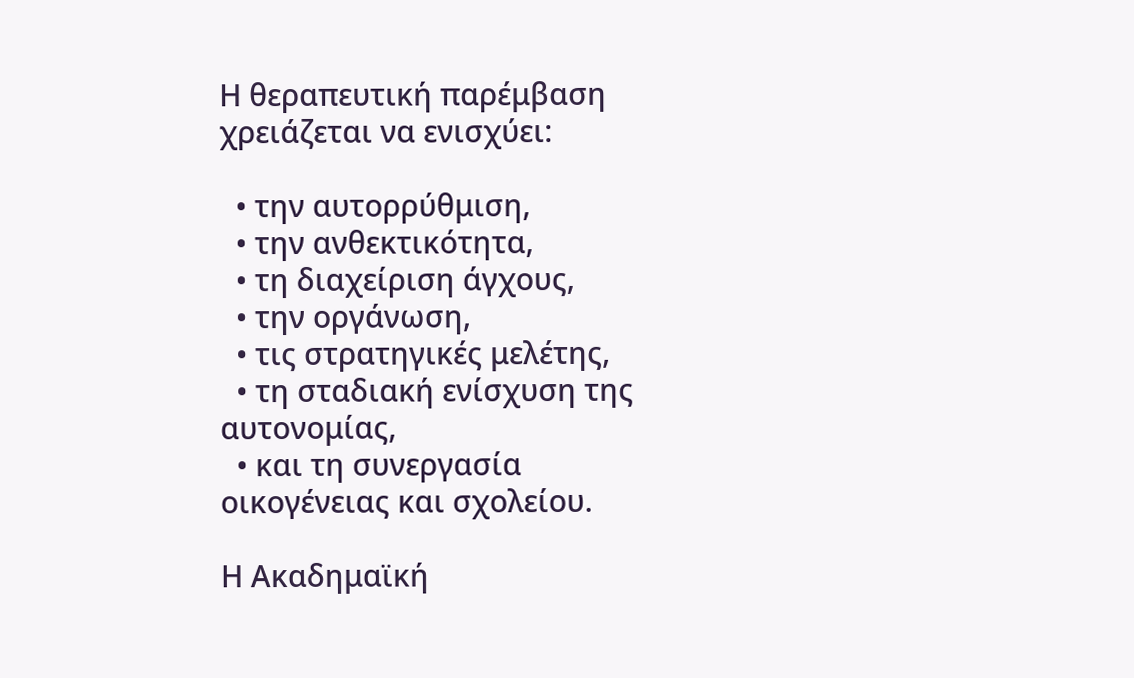Η θεραπευτική παρέμβαση χρειάζεται να ενισχύει:

  • την αυτορρύθμιση,
  • την ανθεκτικότητα,
  • τη διαχείριση άγχους,
  • την οργάνωση,
  • τις στρατηγικές μελέτης,
  • τη σταδιακή ενίσχυση της αυτονομίας,
  • και τη συνεργασία οικογένειας και σχολείου.

Η Ακαδημαϊκή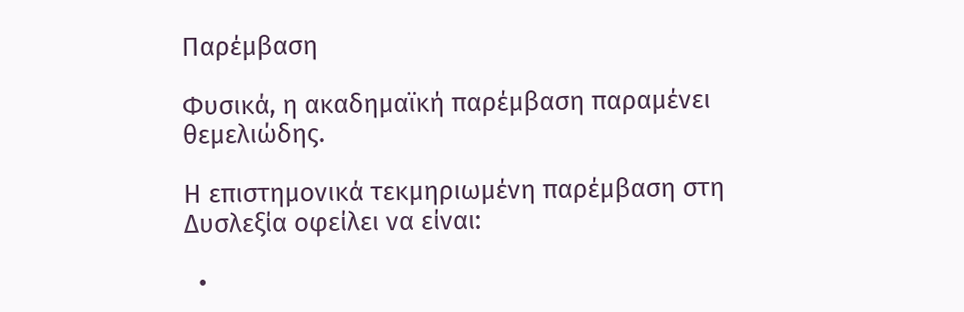Παρέμβαση

Φυσικά, η ακαδημαϊκή παρέμβαση παραμένει θεμελιώδης.

Η επιστημονικά τεκμηριωμένη παρέμβαση στη Δυσλεξία οφείλει να είναι:

  •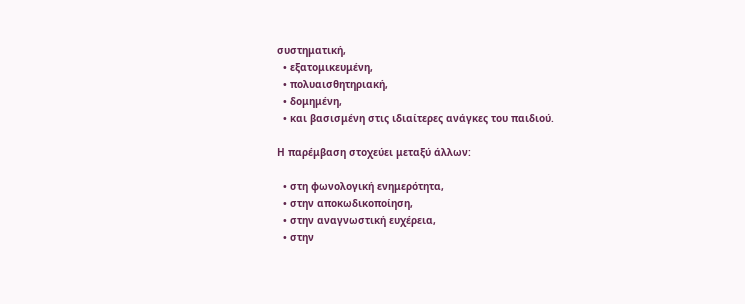συστηματική,
  • εξατομικευμένη,
  • πολυαισθητηριακή,
  • δομημένη,
  • και βασισμένη στις ιδιαίτερες ανάγκες του παιδιού.

Η παρέμβαση στοχεύει μεταξύ άλλων:

  • στη φωνολογική ενημερότητα,
  • στην αποκωδικοποίηση,
  • στην αναγνωστική ευχέρεια,
  • στην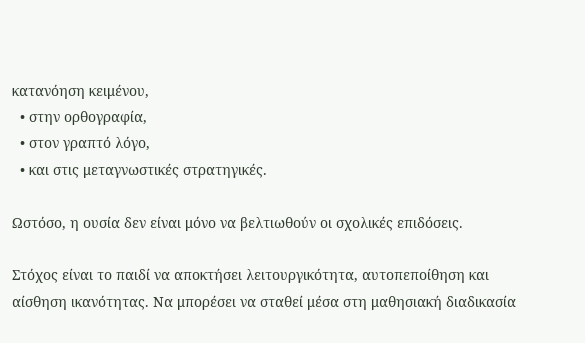κατανόηση κειμένου,
  • στην ορθογραφία,
  • στον γραπτό λόγο,
  • και στις μεταγνωστικές στρατηγικές.

Ωστόσο, η ουσία δεν είναι μόνο να βελτιωθούν οι σχολικές επιδόσεις.

Στόχος είναι το παιδί να αποκτήσει λειτουργικότητα, αυτοπεποίθηση και αίσθηση ικανότητας. Να μπορέσει να σταθεί μέσα στη μαθησιακή διαδικασία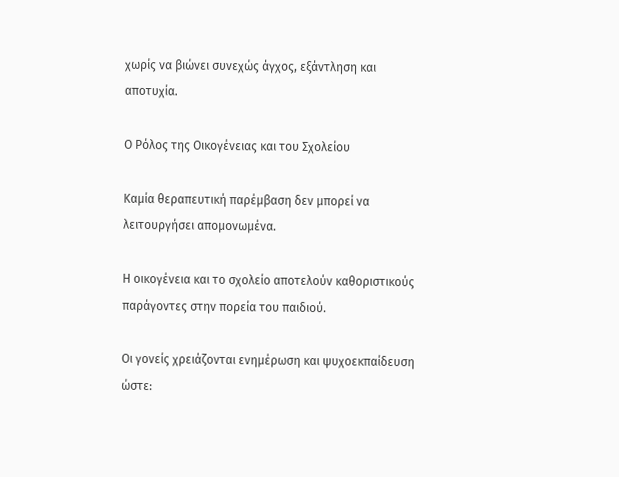χωρίς να βιώνει συνεχώς άγχος, εξάντληση και αποτυχία.

Ο Ρόλος της Οικογένειας και του Σχολείου

Καμία θεραπευτική παρέμβαση δεν μπορεί να λειτουργήσει απομονωμένα.

Η οικογένεια και το σχολείο αποτελούν καθοριστικούς παράγοντες στην πορεία του παιδιού.

Οι γονείς χρειάζονται ενημέρωση και ψυχοεκπαίδευση ώστε: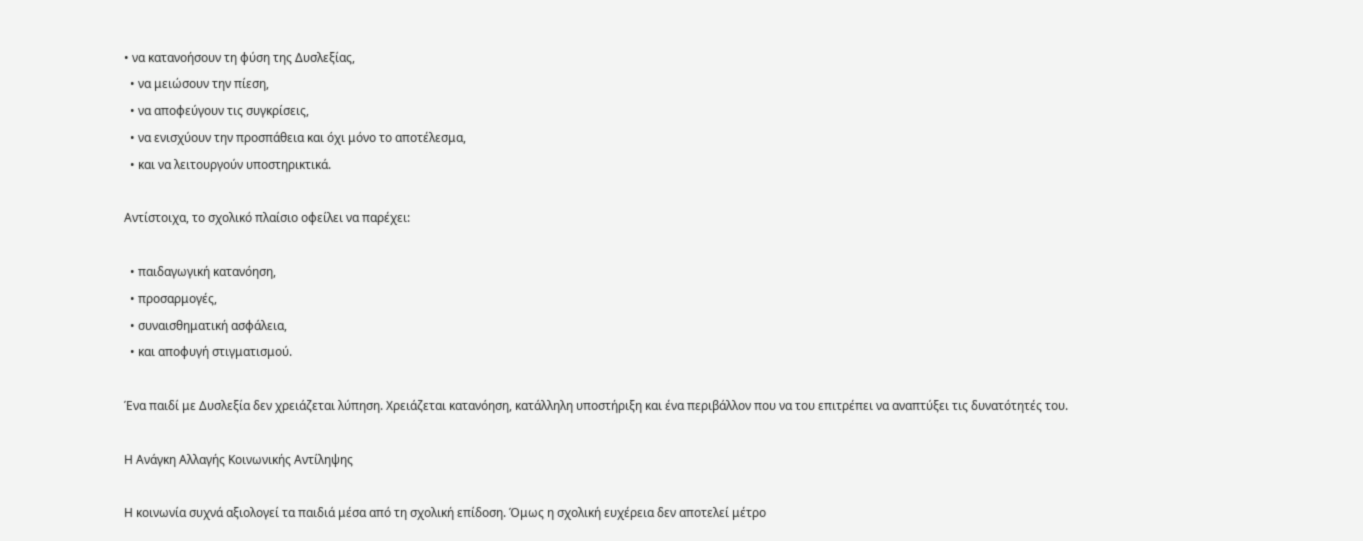• να κατανοήσουν τη φύση της Δυσλεξίας,
  • να μειώσουν την πίεση,
  • να αποφεύγουν τις συγκρίσεις,
  • να ενισχύουν την προσπάθεια και όχι μόνο το αποτέλεσμα,
  • και να λειτουργούν υποστηρικτικά.

Αντίστοιχα, το σχολικό πλαίσιο οφείλει να παρέχει:

  • παιδαγωγική κατανόηση,
  • προσαρμογές,
  • συναισθηματική ασφάλεια,
  • και αποφυγή στιγματισμού.

Ένα παιδί με Δυσλεξία δεν χρειάζεται λύπηση. Χρειάζεται κατανόηση, κατάλληλη υποστήριξη και ένα περιβάλλον που να του επιτρέπει να αναπτύξει τις δυνατότητές του.

Η Ανάγκη Αλλαγής Κοινωνικής Αντίληψης

Η κοινωνία συχνά αξιολογεί τα παιδιά μέσα από τη σχολική επίδοση. Όμως η σχολική ευχέρεια δεν αποτελεί μέτρο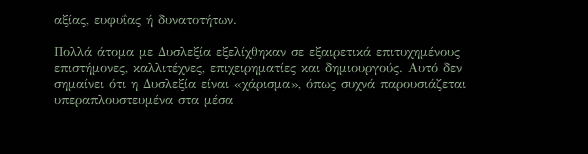αξίας, ευφυΐας ή δυνατοτήτων.

Πολλά άτομα με Δυσλεξία εξελίχθηκαν σε εξαιρετικά επιτυχημένους επιστήμονες, καλλιτέχνες, επιχειρηματίες και δημιουργούς. Αυτό δεν σημαίνει ότι η Δυσλεξία είναι «χάρισμα», όπως συχνά παρουσιάζεται υπεραπλουστευμένα στα μέσα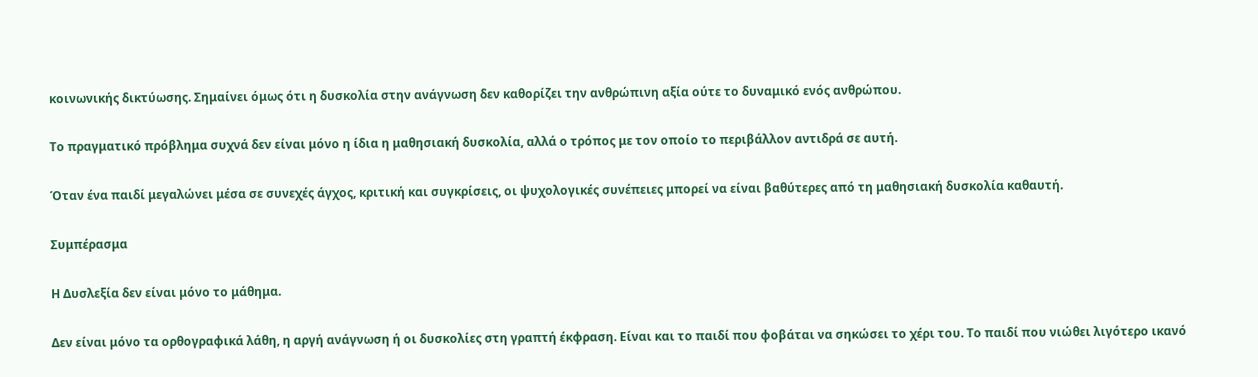κοινωνικής δικτύωσης. Σημαίνει όμως ότι η δυσκολία στην ανάγνωση δεν καθορίζει την ανθρώπινη αξία ούτε το δυναμικό ενός ανθρώπου.

Το πραγματικό πρόβλημα συχνά δεν είναι μόνο η ίδια η μαθησιακή δυσκολία, αλλά ο τρόπος με τον οποίο το περιβάλλον αντιδρά σε αυτή.

Όταν ένα παιδί μεγαλώνει μέσα σε συνεχές άγχος, κριτική και συγκρίσεις, οι ψυχολογικές συνέπειες μπορεί να είναι βαθύτερες από τη μαθησιακή δυσκολία καθαυτή.

Συμπέρασμα

Η Δυσλεξία δεν είναι μόνο το μάθημα.

Δεν είναι μόνο τα ορθογραφικά λάθη, η αργή ανάγνωση ή οι δυσκολίες στη γραπτή έκφραση. Είναι και το παιδί που φοβάται να σηκώσει το χέρι του. Το παιδί που νιώθει λιγότερο ικανό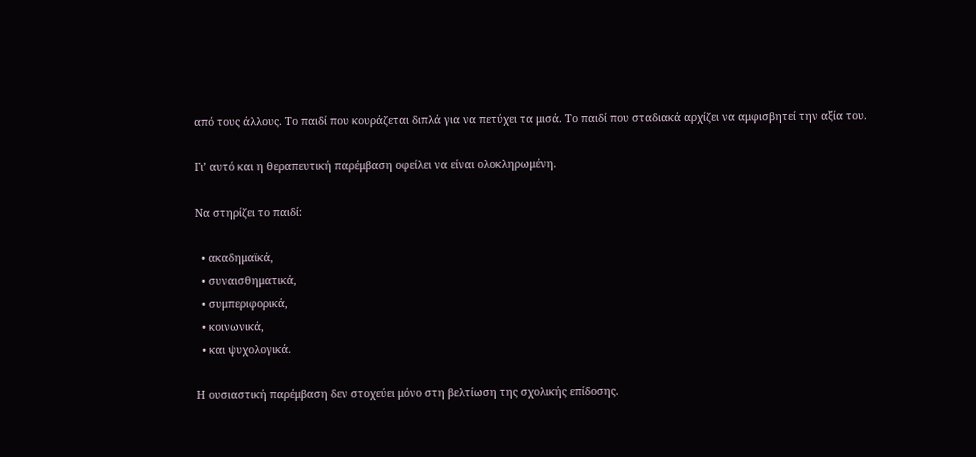από τους άλλους. Το παιδί που κουράζεται διπλά για να πετύχει τα μισά. Το παιδί που σταδιακά αρχίζει να αμφισβητεί την αξία του.

Γι’ αυτό και η θεραπευτική παρέμβαση οφείλει να είναι ολοκληρωμένη.

Να στηρίζει το παιδί:

  • ακαδημαϊκά,
  • συναισθηματικά,
  • συμπεριφορικά,
  • κοινωνικά,
  • και ψυχολογικά.

Η ουσιαστική παρέμβαση δεν στοχεύει μόνο στη βελτίωση της σχολικής επίδοσης.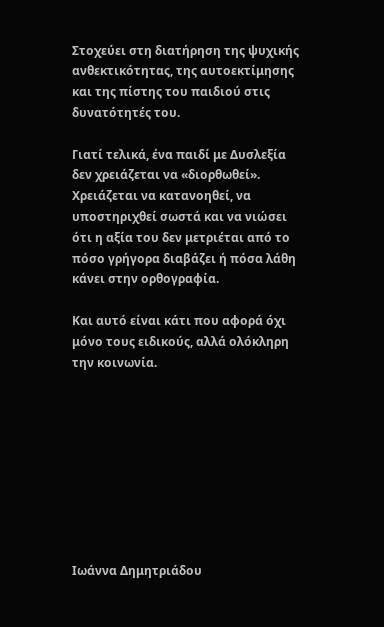Στοχεύει στη διατήρηση της ψυχικής ανθεκτικότητας, της αυτοεκτίμησης και της πίστης του παιδιού στις δυνατότητές του.

Γιατί τελικά, ένα παιδί με Δυσλεξία δεν χρειάζεται να «διορθωθεί». Χρειάζεται να κατανοηθεί, να υποστηριχθεί σωστά και να νιώσει ότι η αξία του δεν μετριέται από το πόσο γρήγορα διαβάζει ή πόσα λάθη κάνει στην ορθογραφία.

Και αυτό είναι κάτι που αφορά όχι μόνο τους ειδικούς, αλλά ολόκληρη την κοινωνία.









Ιωάννα Δημητριάδου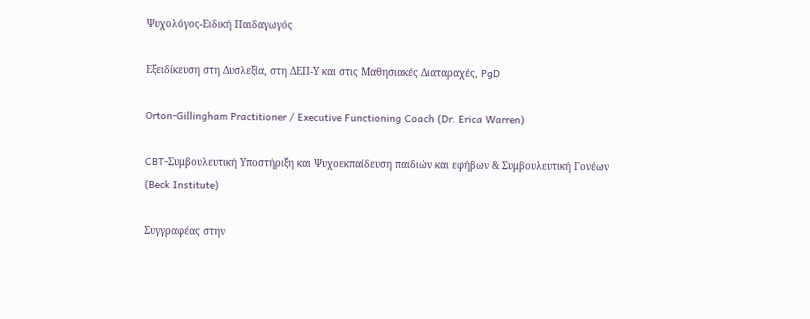Ψυχολόγος-Ειδική Παιδαγωγός

Εξειδίκευση στη Δυσλεξία, στη ΔΕΠ-Υ και στις Μαθησιακές Διαταραχές, PgD

Orton-Gillingham Practitioner / Executive Functioning Coach (Dr. Erica Warren)

CBT-Συμβουλευτική Υποστήριξη και Ψυχοεκπαίδευση παιδιών και εφήβων & Συμβουλευτική Γονέων (Beck Institute)

Συγγραφέας στην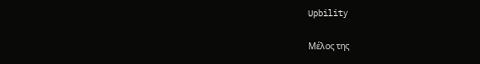Upbility

Μέλος της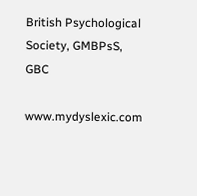British Psychological Society, GMBPsS, GBC

www.mydyslexic.com